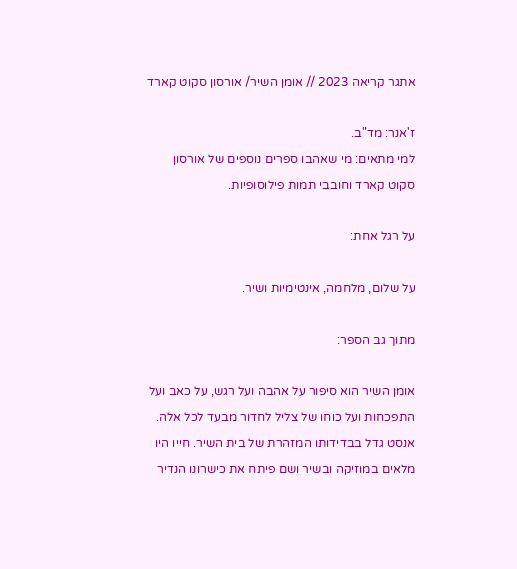אתגר קריאה 2023 // אומן השיר/ אורסון סקוט קארד

ז'אנר: מד"ב.
למי מתאים: מי שאהבו ספרים נוספים של אורסון סקוט קארד וחובבי תמות פילוסופיות.

על רגל אחת:

על שלום, מלחמה, אינטימיות ושיר.

מתוך גב הספר:

אומן השיר הוא סיפור על אהבה ועל רגש, על כאב ועל התפכחות ועל כוחו של צליל לחדור מבעד לכל אלה.
אנסט גדל בבדידותו המזהרת של בית השיר. חייו היו מלאים במוזיקה ובשיר ושם פיתח את כישרונו הנדיר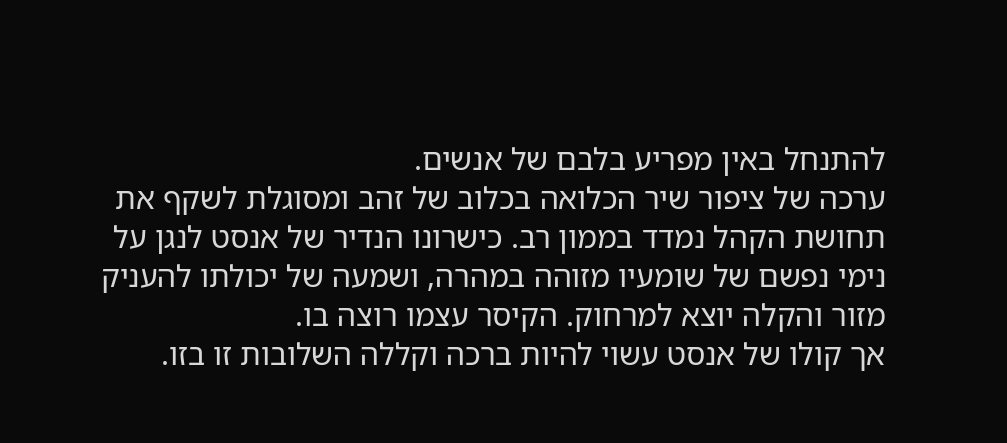להתנחל באין מפריע בלבם של אנשים.
ערכה של ציפור שיר הכלואה בכלוב של זהב ומסוגלת לשקף את תחושת הקהל נמדד בממון רב. כישרונו הנדיר של אנסט לנגן על נימי נפשם של שומעיו מזוהה במהרה, ושמעה של יכולתו להעניק מזור והקלה יוצא למרחוק. הקיסר עצמו רוצה בו.
אך קולו של אנסט עשוי להיות ברכה וקללה השלובות זו בזו.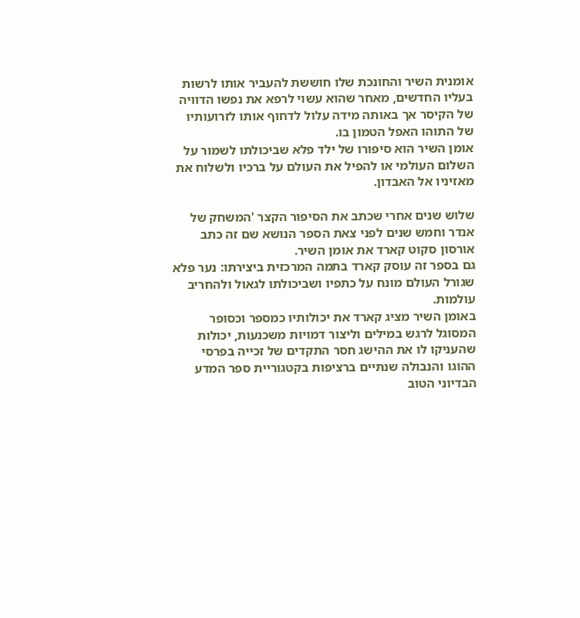אומנית השיר והחונכת שלו חוששת להעביר אותו לרשות בעליו החדשים, מאחר שהוא עשוי לרפא את נפשו הדוויה של הקיסר אך באותה מידה עלול לדחוף אותו לזרועותיו של התוהו האפל הטמון בו.
אומן השיר הוא סיפורו של ילד פלא שביכולתו לשמור על השלום העולמי או להפיל את העולם על ברכיו ולשלוח את מאזיניו אל האבדון.

שלוש שנים אחרי שכתב את הסיפור הקצר 'המשחק של אנדר וחמש שנים לפני צאת הספר הנושא שם זה כתב אורסון סקוט קארד את אומן השיר.
גם בספר זה עוסק קארד בתמה המרכזית ביצירתו: נער פלא שגורל העולם מונח על כתפיו ושביכולתו לגאול ולהחריב עולמות.
באומן השיר מציג קארד את יכולותיו כמספר וכסופר המסוגל לרגש במילים וליצור דמויות משכנעות, יכולות שהעניקו לו את ההישג חסר התקדים של זכייה בפרסי ההוגו והנבולה שנתיים ברציפות בקטגוריית ספר המדע הבדיוני הטוב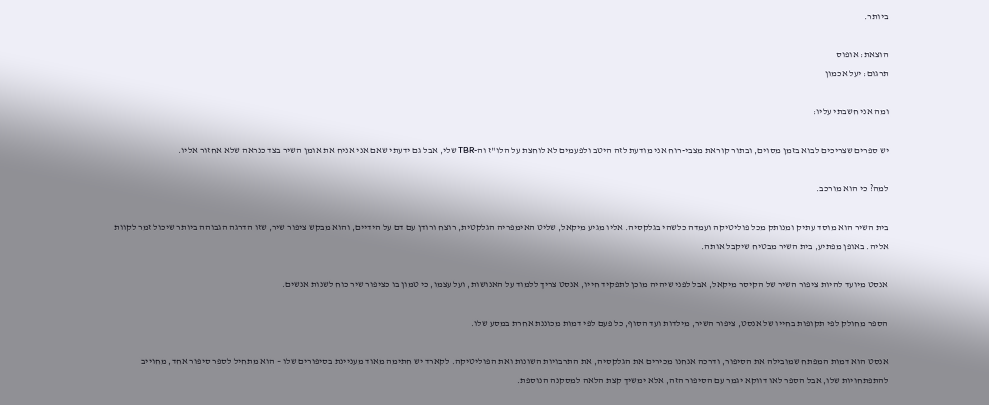ביותר.

הוצאת: אופוס
תרגום: יעל אכמון

ומה אני חשבתי עליו:

יש ספרים שצריכים לבוא בזמן מסוים, ובתור קוראת מצבי-רוח אני מודעת לזה היטב ולפעמים לא לוחצת על הלו"ז וה-TBR שלי, אבל גם ידעתי שאם אני אניח את אומן השיר בצד כנראה שלא אחזור אליו.

למה? כי הוא מורכב.

בית השיר הוא מוסד עתיק ומנותק מכל פוליטיקה ועמדה כלשהי בגלקסיה. אליו מגיע מיקאל, שליט האימפריה הגלקטית, רוצח ורודן עם דם על הידיים, והוא מבקש ציפור שיר, שזו הדרגה הגבוהה ביותר שיכול זמר לקוות אליה. באופן מפתיע, בית השיר מבטיח שיקבל אותה.

אנסט מיועד להיות ציפור השיר של הקיסר מיקאל, אבל לפני שיהיה מוכן לתפקיד חייו, אנסט צריך ללמוד על האנושות, ועל עצמו, כי טמון בו כציפור שיר כוח לשנות אנשים.

הספר מחולק לפי תקופות בחייו של אנסט, ציפור השיר, מילדות ועד הסוף, כל פעם לפי דמות מכוננת אחרת במסע שלו.

אנסט הוא דמות המפתח שמובילה את הסיפור, ודרכה אנחנו מכירים את הגלקסיה, את התרבויות השונות ואת הפוליטיקה. לקארד יש חתימה מאוד מעניינת בסיפורים שלו – הוא מתחיל לספר סיפור אחד, מחוייב להתפתחויות שלו, אבל הספר לאו דווקא יגמר עם הסיפור הזה, אלא ימשיך קצת הלאה למסקנה הנוספת.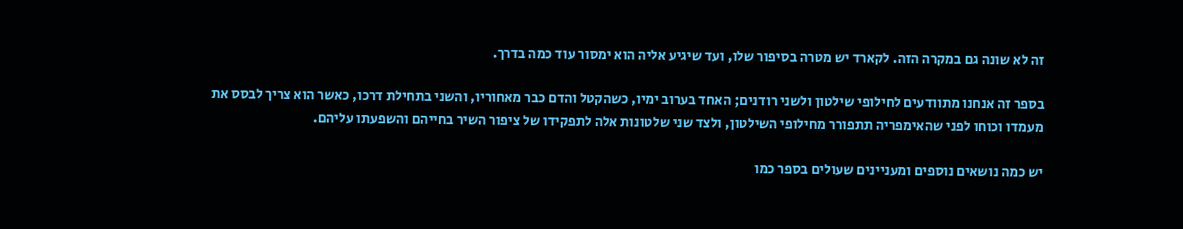זה לא שונה גם במקרה הזה. לקארד יש מטרה בסיפור שלו, ועד שיגיע אליה הוא ימסור עוד כמה בדרך.

בספר זה אנחנו מתוודעים לחילופי שילטון ולשני רודנים; האחד בערוב ימיו, כשהקטל והדם כבר מאחוריו, והשני בתחילת דרכו, כאשר הוא צריך לבסס את מעמדו וכוחו לפני שהאימפריה תתפורר מחילופי השילטון, ולצד שני שלטונות אלה לתפקידו של ציפור השיר בחייהם והשפעתו עליהם.

יש כמה נושאים נוספים ומעניינים שעולים בספר כמו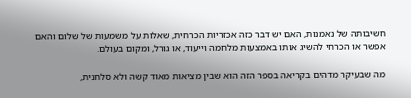חשיבותה של נאמנות, האם יש דבר כזה אכזריות הכרחית, שאלות על משמעות של שלום והאם אפשר או הכרחי להשיג אותו באמצעות מלחמה וייעוד, או גורל, ומקום בעולם.

מה שבעיקר מדהים בקריאה בספר הזה הוא שבין מציאות מאוד קשה ולא סלחנית,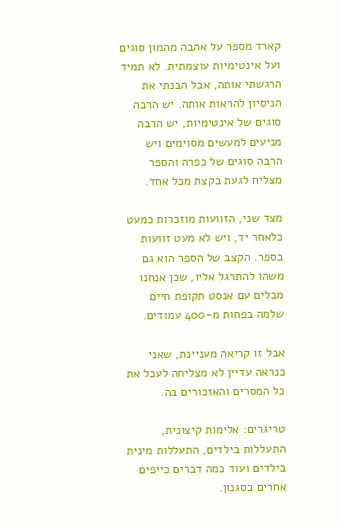קארד מספר על אהבה מהמון סוגים ועל אינטימיות עוצמתית. לא תמיד הרגשתי אותה, אבל הבנתי את הניסיון להראות אותה. יש הרבה סוגים של אינטימיות, יש הרבה מניעים למעשים מסוימים ויש הרבה סוגים של כפרה והספר מצליח לגעת בקצת מכל אחד.

מצד שני, הזוועות מוזכרות כמעט כלאחר יד, ויש לא מעט זוועות בספר. הקצב של הספר הוא גם משהו להתרגל אליו, שכן אנחנו מבלים עם אנסט תקופת חיים שלמה בפחות מ-400 עמודים.

אבל זו קריאה מעניינת, שאני כנראה עדיין לא מצליחה לעכל את כל המסרים והאזכורים בה.

טריגרים: אלימות קיצונית, התעללות בילדים, התעללות מינית בילדים ועוד כמה דברים כייפים אחרים בסגנון.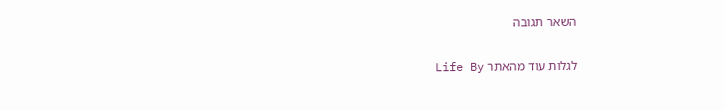השאר תגובה

לגלות עוד מהאתר Life By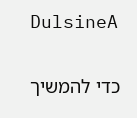DulsineA

כדי להמשיך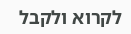לקרוא ולקבל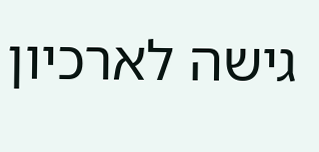גישה לארכיון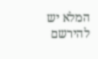המלא יש להירשם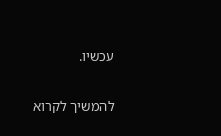עכשיו.

להמשיך לקרוא